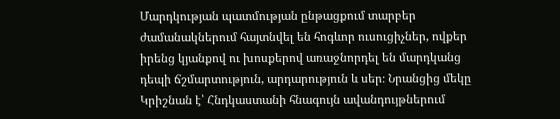Մարդկության պատմության ընթացքում տարբեր ժամանակներում հայտնվել են հոգևոր ուսուցիչներ, ովքեր իրենց կյանքով ու խոսքերով առաջնորդել են մարդկանց դեպի ճշմարտություն, արդարություն և սեր։ Նրանցից մեկը Կրիշնան է՝ Հնդկաստանի հնագույն ավանդույթներում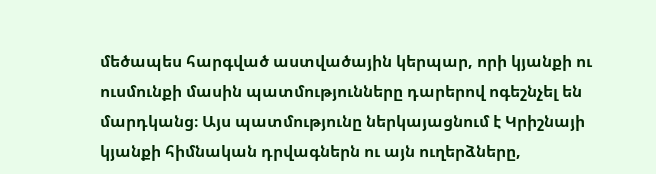մեծապես հարգված աստվածային կերպար, որի կյանքի ու ուսմունքի մասին պատմությունները դարերով ոգեշնչել են մարդկանց։ Այս պատմությունը ներկայացնում է Կրիշնայի կյանքի հիմնական դրվագներն ու այն ուղերձները,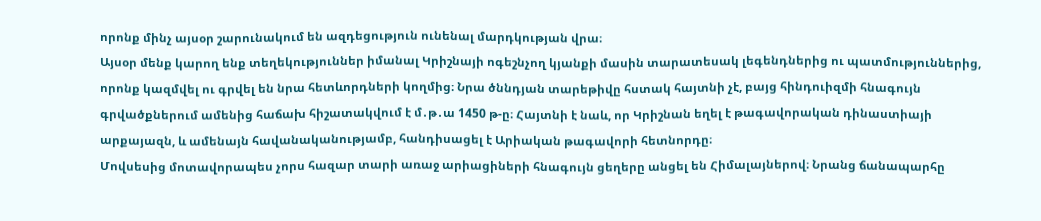որոնք մինչ այսօր շարունակում են ազդեցություն ունենալ մարդկության վրա։
Այսօր մենք կարող ենք տեղեկություններ իմանալ Կրիշնայի ոգեշնչող կյանքի մասին տարատեսակ լեգենդներից ու պատմություններից, որոնք կազմվել ու գրվել են նրա հետևորդների կողմից։ Նրա ծննդյան տարեթիվը հստակ հայտնի չէ, բայց հինդուիզմի հնագույն գրվածքներում ամենից հաճախ հիշատակվում է մ․թ․ա 1450 թ-ը։ Հայտնի է նաև, որ Կրիշնան եղել է թագավորական դինաստիայի արքայազն, և ամենայն հավանականությամբ, հանդիսացել է Արիական թագավորի հետնորդը։
Մովսեսից մոտավորապես չորս հազար տարի առաջ արիացիների հնագույն ցեղերը անցել են Հիմալայներով։ Նրանց ճանապարհը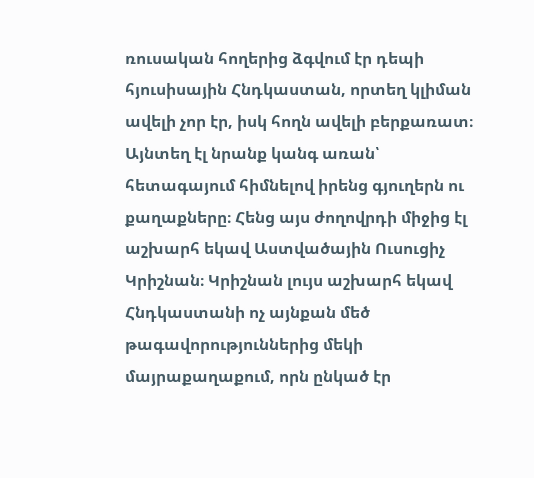ռուսական հողերից ձգվում էր դեպի հյուսիսային Հնդկաստան, որտեղ կլիման ավելի չոր էր, իսկ հողն ավելի բերքառատ։ Այնտեղ էլ նրանք կանգ առան՝ հետագայում հիմնելով իրենց գյուղերն ու քաղաքները։ Հենց այս ժողովրդի միջից էլ աշխարհ եկավ Աստվածային Ուսուցիչ Կրիշնան։ Կրիշնան լույս աշխարհ եկավ Հնդկաստանի ոչ այնքան մեծ թագավորություններից մեկի մայրաքաղաքում, որն ընկած էր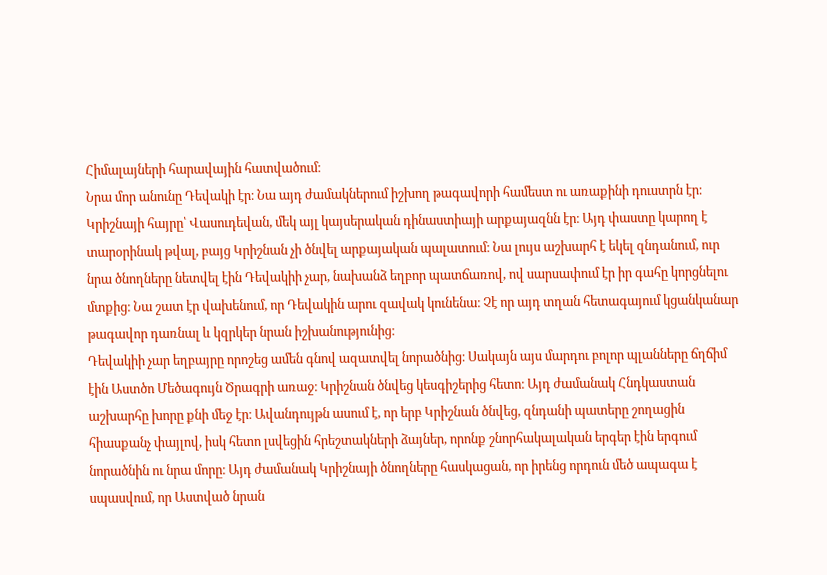Հիմալայների հարավային հատվածում։
Նրա մոր անունը Դեվակի էր։ Նա այդ ժամակներում իշխող թագավորի համեստ ու առաքինի դուստրն էր։ Կրիշնայի հայրը՝ Վասուդեվան, մեկ այլ կայսերական դինաստիայի արքայազնն էր։ Այդ փաստը կարող է տարօրինակ թվալ, բայց Կրիշնան չի ծնվել արքայական պալատում։ Նա լույս աշխարհ է եկել զնդանում, ուր նրա ծնողները նետվել էին Դեվակիի չար, նախանձ եղբոր պատճառով, ով սարսափում էր իր գահը կորցնելու մտքից։ Նա շատ էր վախենում, որ Դեվակին արու զավակ կունենա։ Չէ որ այդ տղան հետագայում կցանկանար թագավոր դառնալ և կզրկեր նրան իշխանությունից։
Դեվակիի չար եղբայրը որոշեց ամեն գնով ազատվել նորածնից։ Սակայն այս մարդու բոլոր պլանները ճղճիմ էին Աստծո Մեծագույն Ծրագրի առաջ։ Կրիշնան ծնվեց կեսգիշերից հետո։ Այդ ժամանակ Հնդկաստան աշխարհը խորը քնի մեջ էր։ Ավանդույթն ասում է, որ երբ Կրիշնան ծնվեց, զնդանի պատերը շողացին հիասքանչ փայլով, իսկ հետո լսվեցին հրեշտակների ձայներ, որոնք շնորհակալական երգեր էին երգում նորածնին ու նրա մորը։ Այդ ժամանակ Կրիշնայի ծնողները հասկացան, որ իրենց որդուն մեծ ապագա է սպասվում, որ Աստված նրան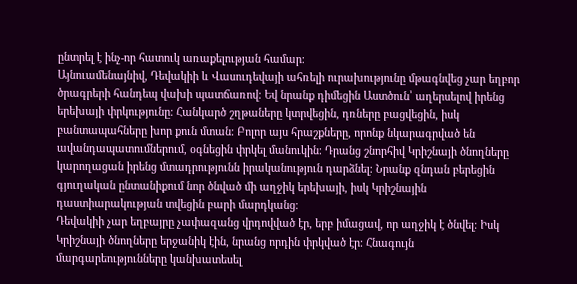ընտրել է ինչ-որ հատուկ առաքելության համար։
Այնուամենայնիվ, Դեվակիի և Վասուդեվայի ահռելի ուրախությունը մթագնվեց չար եղբոր ծրագրերի հանդեպ վախի պատճառով։ Եվ նրանք դիմեցին Աստծուն՝ աղերսելով իրենց երեխայի փրկությունը։ Հանկարծ շղթաները կտրվեցին, դռները բացվեցին, իսկ բանտապահները խոր քուն մտան։ Բոլոր այս հրաշքները, որոնք նկարագրված են ավանդապատումներում, օգնեցին փրկել մանուկին։ Դրանց շնորհիվ Կրիշնայի ծնողները կարողացան իրենց մտադրությունն իրականություն դարձնել։ Նրանք զնդան բերեցին գյուղական ընտանիքում նոր ծնված մի աղջիկ երեխայի, իսկ Կրիշնային դաստիարակության տվեցին բարի մարդկանց։
Դեվակիի չար եղբայրը չափազանց վրդովված էր, երբ իմացավ, որ աղջիկ է ծնվել։ Իսկ Կրիշնայի ծնողները երջանիկ էին, նրանց որդին փրկված էր։ Հնագույն մարգարեությունները կանխատեսել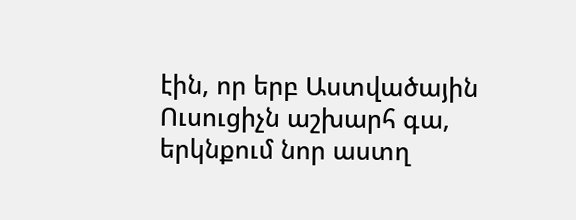էին, որ երբ Աստվածային Ուսուցիչն աշխարհ գա, երկնքում նոր աստղ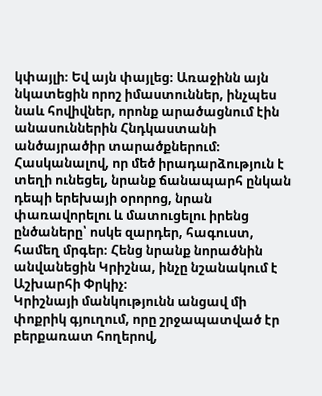կփայլի։ Եվ այն փայլեց։ Առաջինն այն նկատեցին որոշ իմաստուններ, ինչպես նաև հովիվներ, որոնք արածացնում էին անասուններին Հնդկաստանի անծայրածիր տարածքներում։ Հասկանալով, որ մեծ իրադարձություն է տեղի ունեցել, նրանք ճանապարհ ընկան դեպի երեխայի օրորոց, նրան փառավորելու և մատուցելու իրենց ընծաները՝ ոսկե զարդեր, հագուստ, համեղ մրգեր։ Հենց նրանք նորածնին անվանեցին Կրիշնա, ինչը նշանակում է Աշխարհի Փրկիչ։
Կրիշնայի մանկությունն անցավ մի փոքրիկ գյուղում, որը շրջապատված էր բերքառատ հողերով,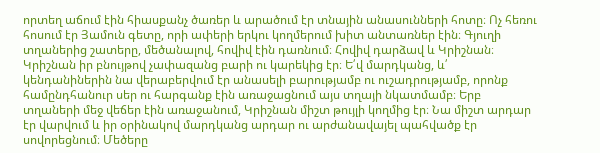որտեղ աճում էին հիասքանչ ծառեր և արածում էր տնային անասունների հոտը։ Ոչ հեռու հոսում էր Յամուն գետը, որի ափերի երկու կողմերում խիտ անտառներ էին։ Գյուղի տղաներից շատերը, մեծանալով, հովիվ էին դառնում։ Հովիվ դարձավ և Կրիշնան։
Կրիշնան իր բնույթով չափազանց բարի ու կարեկից էր։ Ե՛վ մարդկանց, և՛ կենդանիներին նա վերաբերվում էր անասելի բարությամբ ու ուշադրությամբ, որոնք համընդհանուր սեր ու հարգանք էին առաջացնում այս տղայի նկատմամբ։ Երբ տղաների մեջ վեճեր էին առաջանում, Կրիշնան միշտ թույլի կողմից էր։ Նա միշտ արդար էր վարվում և իր օրինակով մարդկանց արդար ու արժանավայել պահվածք էր սովորեցնում։ Մեծերը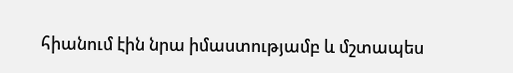հիանում էին նրա իմաստությամբ և մշտապես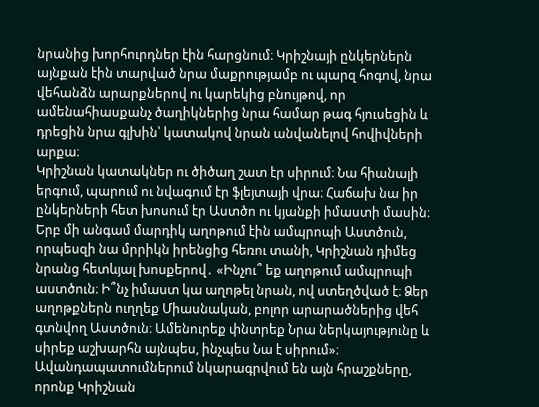նրանից խորհուրդներ էին հարցնում։ Կրիշնայի ընկերներն այնքան էին տարված նրա մաքրությամբ ու պարզ հոգով, նրա վեհանձն արարքներով ու կարեկից բնույթով, որ ամենահիասքանչ ծաղիկներից նրա համար թագ հյուսեցին և դրեցին նրա գլխին՝ կատակով նրան անվանելով հովիվների արքա։
Կրիշնան կատակներ ու ծիծաղ շատ էր սիրում։ Նա հիանալի երգում, պարում ու նվագում էր ֆլեյտայի վրա։ Հաճախ նա իր ընկերների հետ խոսում էր Աստծո ու կյանքի իմաստի մասին։ Երբ մի անգամ մարդիկ աղոթում էին ամպրոպի Աստծուն, որպեսզի նա մրրիկն իրենցից հեռու տանի, Կրիշնան դիմեց նրանց հետևյալ խոսքերով․ «Ինչու՞ եք աղոթում ամպրոպի աստծուն։ Ի՞նչ իմաստ կա աղոթել նրան, ով ստեղծված է։ Ձեր աղոթքներն ուղղեք Միասնական, բոլոր արարածներից վեհ գտնվող Աստծուն։ Ամենուրեք փնտրեք Նրա ներկայությունը և սիրեք աշխարհն այնպես, ինչպես Նա է սիրում»։
Ավանդապատումներում նկարագրվում են այն հրաշքները, որոնք Կրիշնան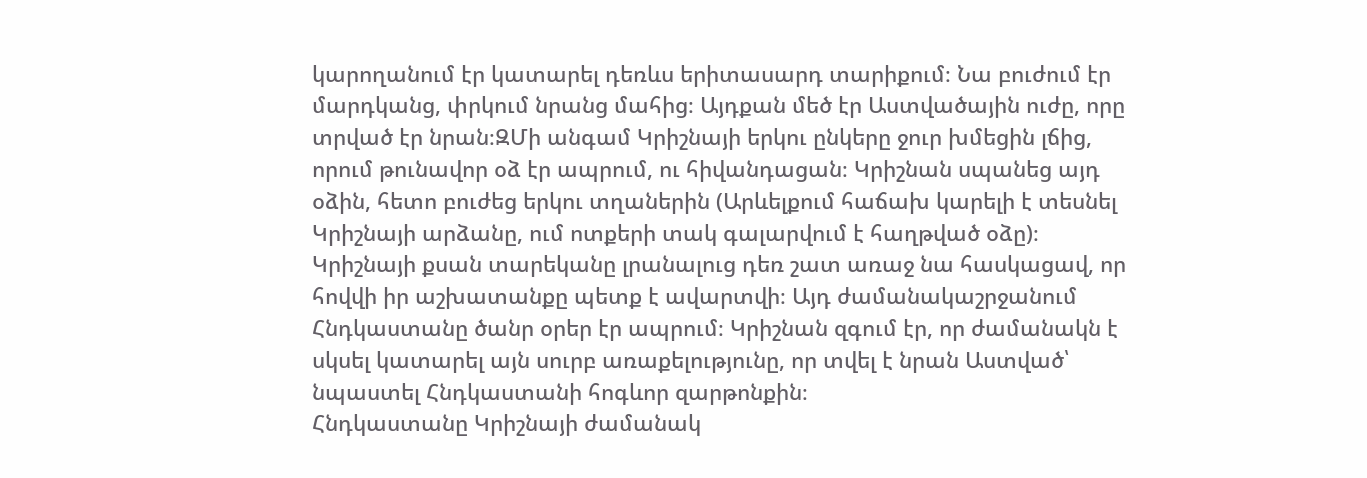կարողանում էր կատարել դեռևս երիտասարդ տարիքում։ Նա բուժում էր մարդկանց, փրկում նրանց մահից։ Այդքան մեծ էր Աստվածային ուժը, որը տրված էր նրան։ԶՄի անգամ Կրիշնայի երկու ընկերը ջուր խմեցին լճից, որում թունավոր օձ էր ապրում, ու հիվանդացան։ Կրիշնան սպանեց այդ օձին, հետո բուժեց երկու տղաներին (Արևելքում հաճախ կարելի է տեսնել Կրիշնայի արձանը, ում ոտքերի տակ գալարվում է հաղթված օձը)։ Կրիշնայի քսան տարեկանը լրանալուց դեռ շատ առաջ նա հասկացավ, որ հովվի իր աշխատանքը պետք է ավարտվի։ Այդ ժամանակաշրջանում Հնդկաստանը ծանր օրեր էր ապրում։ Կրիշնան զգում էր, որ ժամանակն է սկսել կատարել այն սուրբ առաքելությունը, որ տվել է նրան Աստված՝ նպաստել Հնդկաստանի հոգևոր զարթոնքին։
Հնդկաստանը Կրիշնայի ժամանակ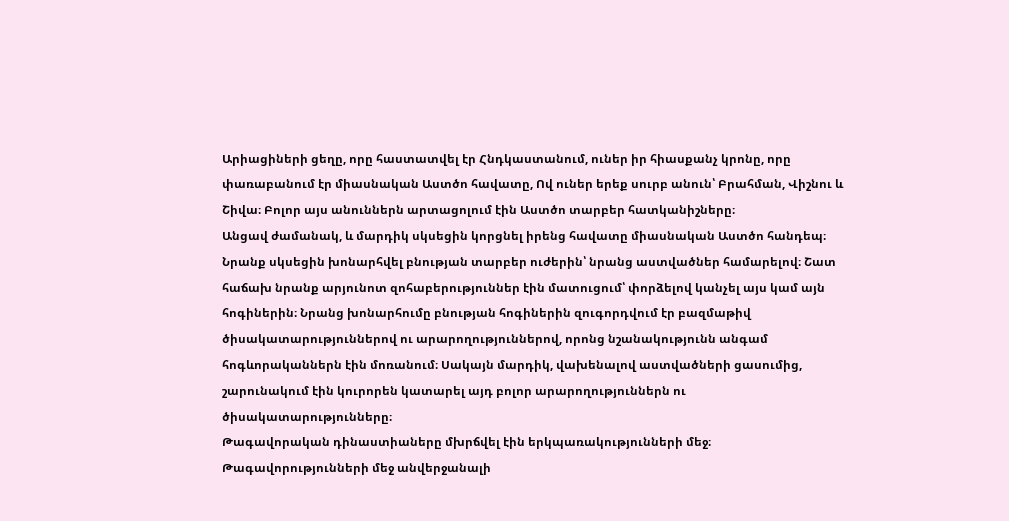Արիացիների ցեղը, որը հաստատվել էր Հնդկաստանում, ուներ իր հիասքանչ կրոնը, որը փառաբանում էր միասնական Աստծո հավատը, Ով ուներ երեք սուրբ անուն՝ Բրահման, Վիշնու և Շիվա։ Բոլոր այս անուններն արտացոլում էին Աստծո տարբեր հատկանիշները։
Անցավ ժամանակ, և մարդիկ սկսեցին կորցնել իրենց հավատը միասնական Աստծո հանդեպ։ Նրանք սկսեցին խոնարհվել բնության տարբեր ուժերին՝ նրանց աստվածներ համարելով։ Շատ հաճախ նրանք արյունոտ զոհաբերություններ էին մատուցում՝ փորձելով կանչել այս կամ այն հոգիներին։ Նրանց խոնարհումը բնության հոգիներին զուգորդվում էր բազմաթիվ ծիսակատարություններով ու արարողություններով, որոնց նշանակությունն անգամ հոգևորականներն էին մոռանում։ Սակայն մարդիկ, վախենալով աստվածների ցասումից, շարունակում էին կուրորեն կատարել այդ բոլոր արարողություններն ու ծիսակատարությունները։
Թագավորական դինաստիաները մխրճվել էին երկպառակությունների մեջ։ Թագավորությունների մեջ անվերջանալի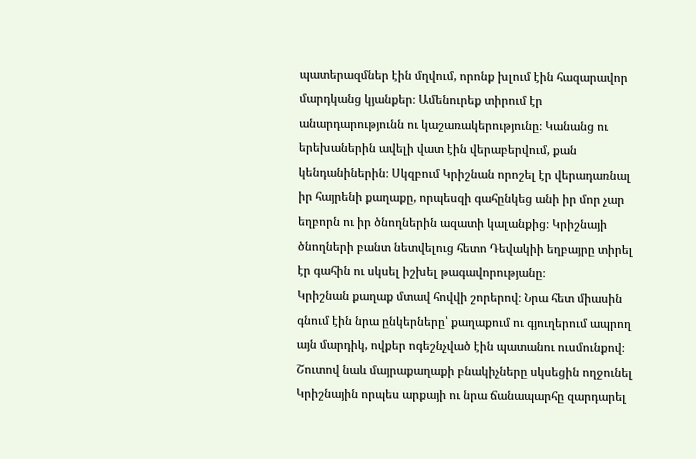պատերազմներ էին մղվում, որոնք խլում էին հազարավոր մարդկանց կյանքեր։ Ամենուրեք տիրում էր անարդարությունն ու կաշառակերությունը։ Կանանց ու երեխաներին ավելի վատ էին վերաբերվում, քան կենդանիներին։ Սկզբում Կրիշնան որոշել էր վերադառնալ իր հայրենի քաղաքը, որպեսզի գահընկեց անի իր մոր չար եղբորն ու իր ծնողներին ազատի կալանքից։ Կրիշնայի ծնողների բանտ նետվելուց հետո Դեվակիի եղբայրը տիրել էր գահին ու սկսել իշխել թագավորությանը։
Կրիշնան քաղաք մտավ հովվի շորերով։ Նրա հետ միասին գնում էին նրա ընկերները՝ քաղաքում ու գյուղերում ապրող այն մարդիկ, ովքեր ոգեշնչված էին պատանու ուսմունքով։ Շուտով նաև մայրաքաղաքի բնակիչները սկսեցին ողջունել Կրիշնային որպես արքայի ու նրա ճանապարհը զարդարել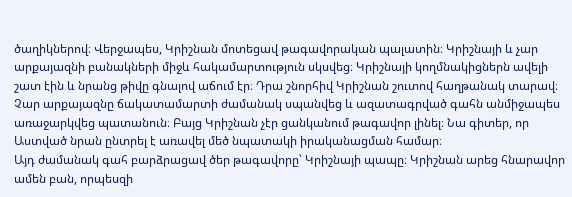ծաղիկներով։ Վերջապես, Կրիշնան մոտեցավ թագավորական պալատին։ Կրիշնայի և չար արքայազնի բանակների միջև հակամարտություն սկսվեց։ Կրիշնայի կողմնակիցներն ավելի շատ էին և նրանց թիվը գնալով աճում էր։ Դրա շնորհիվ Կրիշնան շուտով հաղթանակ տարավ։ Չար արքայազնը ճակատամարտի ժամանակ սպանվեց և ազատագրված գահն անմիջապես առաջարկվեց պատանուն։ Բայց Կրիշնան չէր ցանկանում թագավոր լինել։ Նա գիտեր, որ Աստված նրան ընտրել է առավել մեծ նպատակի իրականացման համար։
Այդ ժամանակ գահ բարձրացավ ծեր թագավորը՝ Կրիշնայի պապը։ Կրիշնան արեց հնարավոր ամեն բան, որպեսզի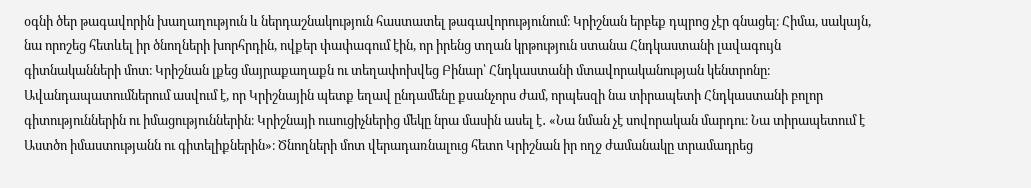օգնի ծեր թագավորին խաղաղություն և ներդաշնակություն հաստատել թագավորությունում։ Կրիշնան երբեք դպրոց չէր գնացել։ Հիմա, սակայն, նա որոշեց հետևել իր ծնողների խորհրդին, ովքեր փափագում էին, որ իրենց տղան կրթություն ստանա Հնդկաստանի լավագույն գիտնականների մոտ։ Կրիշնան լքեց մայրաքաղաքն ու տեղափոխվեց Բինար՝ Հնդկաստանի մտավորականության կենտրոնը։
Ավանդապատումներում ասվում է, որ Կրիշնային պետք եղավ ընդամենը քսանչորս ժամ, որպեսզի նա տիրապետի Հնդկաստանի բոլոր գիտություններին ու իմացություններին։ Կրիշնայի ուսուցիչներից մեկը նրա մասին ասել է․ «Նա նման չէ սովորական մարդու։ Նա տիրապետում է Աստծո իմաստությանն ու գիտելիքներին»։ Ծնողների մոտ վերադառնալուց հետո Կրիշնան իր ողջ ժամանակը տրամադրեց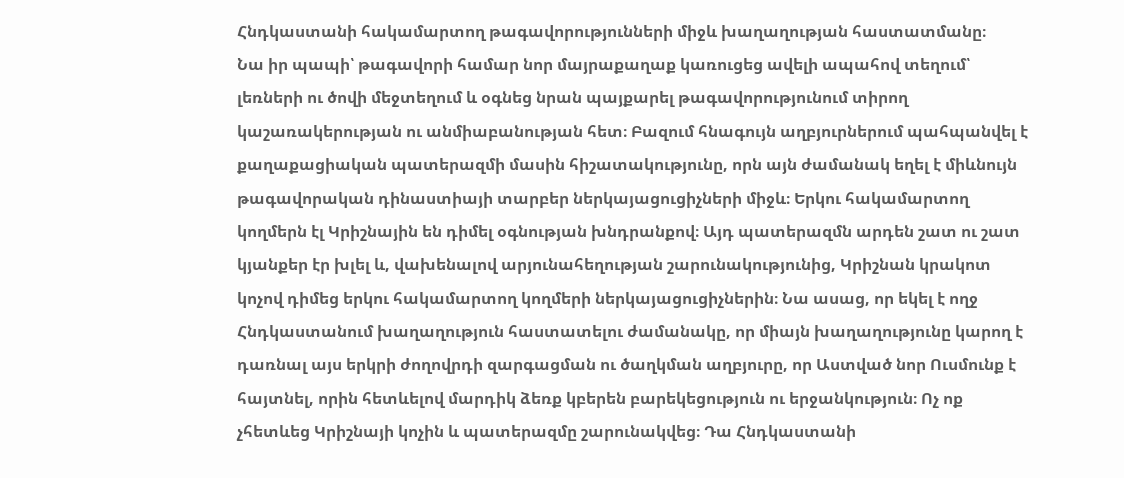Հնդկաստանի հակամարտող թագավորությունների միջև խաղաղության հաստատմանը։
Նա իր պապի՝ թագավորի համար նոր մայրաքաղաք կառուցեց ավելի ապահով տեղում՝ լեռների ու ծովի մեջտեղում և օգնեց նրան պայքարել թագավորությունում տիրող կաշառակերության ու անմիաբանության հետ։ Բազում հնագույն աղբյուրներում պահպանվել է քաղաքացիական պատերազմի մասին հիշատակությունը, որն այն ժամանակ եղել է միևնույն թագավորական դինաստիայի տարբեր ներկայացուցիչների միջև։ Երկու հակամարտող կողմերն էլ Կրիշնային են դիմել օգնության խնդրանքով։ Այդ պատերազմն արդեն շատ ու շատ կյանքեր էր խլել և, վախենալով արյունահեղության շարունակությունից, Կրիշնան կրակոտ կոչով դիմեց երկու հակամարտող կողմերի ներկայացուցիչներին։ Նա ասաց, որ եկել է ողջ Հնդկաստանում խաղաղություն հաստատելու ժամանակը, որ միայն խաղաղությունը կարող է դառնալ այս երկրի ժողովրդի զարգացման ու ծաղկման աղբյուրը, որ Աստված նոր Ուսմունք է հայտնել, որին հետևելով մարդիկ ձեռք կբերեն բարեկեցություն ու երջանկություն։ Ոչ ոք չհետևեց Կրիշնայի կոչին և պատերազմը շարունակվեց։ Դա Հնդկաստանի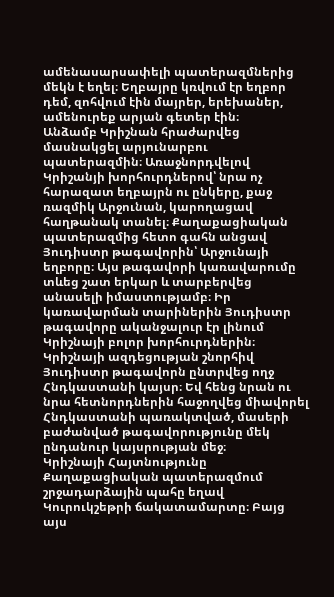ամենասարսափելի պատերազմներից մեկն է եղել։ Եղբայրը կռվում էր եղբոր դեմ, զոհվում էին մայրեր, երեխաներ, ամենուրեք արյան գետեր էին։
Անձամբ Կրիշնան հրաժարվեց մասնակցել արյունարբու պատերազմին։ Առաջնորդվելով Կրիշանյի խորհուրդներով՝ նրա ոչ հարազատ եղբայրն ու ընկերը, քաջ ռազմիկ Արջունան, կարողացավ հաղթանակ տանել։ Քաղաքացիական պատերազմից հետո գահն անցավ Յուդիստր թագավորին՝ Արջունայի եղբորը։ Այս թագավորի կառավարումը տևեց շատ երկար և տարբերվեց անասելի իմաստությամբ։ Իր կառավարման տարիներին Յուդիստր թագավորը ականջալուր էր լինում Կրիշնայի բոլոր խորհուրդներին։ Կրիշնայի ազդեցության շնորհիվ Յուդիստր թագավորն ընտրվեց ողջ Հնդկաստանի կայսր։ Եվ հենց նրան ու նրա հետնորդներին հաջողվեց միավորել Հնդկաստանի պառակտված, մասերի բաժանված թագավորությունը մեկ ընդանուր կայսրության մեջ։
Կրիշնայի Հայտնությունը
Քաղաքացիական պատերազմում շրջադարձային պահը եղավ Կուրուկշեթրի ճակատամարտը։ Բայց այս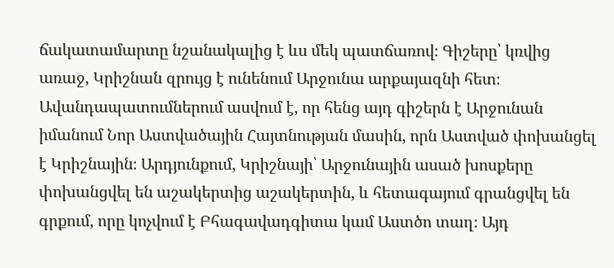ճակատամարտը նշանակալից է ևս մեկ պատճառով։ Գիշերը՝ կռվից առաջ, Կրիշնան զրույց է ունենում Արջունա արքայազնի հետ։ Ավանդապատումներում ասվում է, որ հենց այդ գիշերն է Արջունան իմանում Նոր Աստվածային Հայտնության մասին, որն Աստված փոխանցել է Կրիշնային։ Արդյունքում, Կրիշնայի՝ Արջունային ասած խոսքերը փոխանցվել են աշակերտից աշակերտին, և հետագայում գրանցվել են գրքում, որը կոչվում է Բհագավադգիտա կամ Աստծո տաղ։ Այդ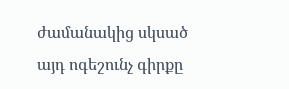ժամանակից սկսած այդ ոգեշունչ գիրքը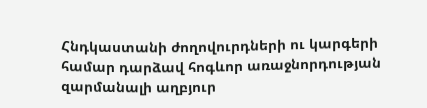Հնդկաստանի ժողովուրդների ու կարգերի համար դարձավ հոգևոր առաջնորդության զարմանալի աղբյուր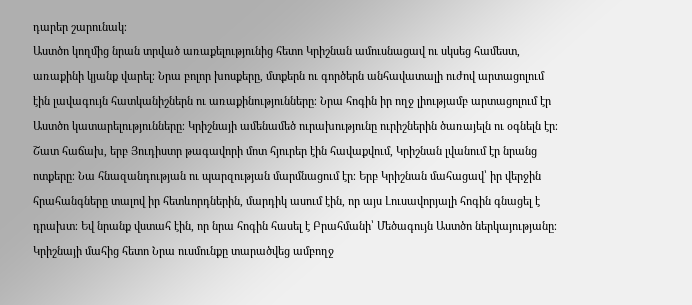դարեր շարունակ։
Աստծո կողմից նրան տրված առաքելությունից հետո Կրիշնան ամուսնացավ ու սկսեց համեստ, առաքինի կյանք վարել։ Նրա բոլոր խոսքերը, մտքերն ու գործերն անհավատալի ուժով արտացոլում էին լավագույն հատկանիշներն ու առաքինությունները։ Նրա հոգին իր ողջ լիությամբ արտացոլում էր Աստծո կատարելությունները։ Կրիշնայի ամենամեծ ուրախությունը ուրիշներին ծառայելն ու օգնելն էր։ Շատ հաճախ, երբ Յուդիստր թագավորի մոտ հյուրեր էին հավաքվում, Կրիշնան լվանում էր նրանց ոտքերը։ Նա հնազանդության ու պարզության մարմնացում էր։ Երբ Կրիշնան մահացավ՝ իր վերջին հրահանգները տալով իր հետևորդներին, մարդիկ ասում էին, որ այս Լուսավորյալի հոգին գնացել է դրախտ։ Եվ նրանք վստահ էին, որ նրա հոգին հասել է Բրահմանի՝ Մեծագույն Աստծո ներկայությանը։
Կրիշնայի մահից հետո Նրա ուսմունքը տարածվեց ամբողջ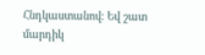Հնդկաստանով։ Եվ շատ մարդիկ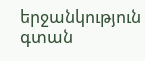երջանկություն գտան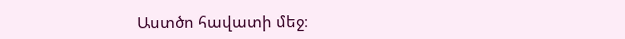Աստծո հավատի մեջ։